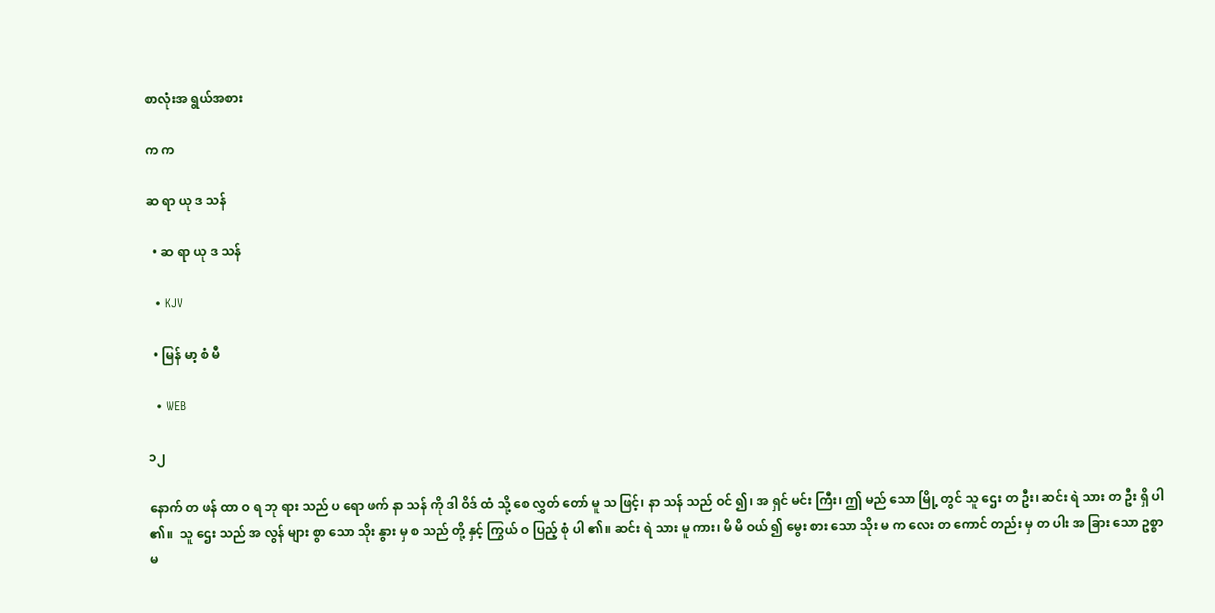စာလုံးအ ရွယ်အစား

က က

ဆ ရာ ယု ဒ သန်

  • ဆ ရာ ယု ဒ သန်

  • KJV

  • မြန် မာ့ စံ မီ

  • WEB

၁၂

နောက် တ ဖန် ထာ ဝ ရ ဘု ရား သည် ပ ရော ဖက် နာ သန် ကို ဒါ ဝိဒ် ထံ သို့ စေ လွှတ် တော် မူ သ ဖြင့်၊ နာ သန် သည် ဝင် ၍၊ အ ရှင် မင်း ကြီး၊ ဤ မည် သော မြို့ တွင် သူ ဌေး တ ဦး၊ ဆင်း ရဲ သား တ ဦး ရှိ ပါ ၏။  သူ ဌေး သည် အ လွန် များ စွာ သော သိုး နွား မှ စ သည် တို့ နှင့် ကြွယ် ဝ ပြည့် စုံ ပါ ၏။ ဆင်း ရဲ သား မူ ကား၊ မိ မိ ဝယ် ၍ မွေး စား သော သိုး မ က လေး တ ကောင် တည်း မှ တ ပါး အ ခြား သော ဥစ္စာ မ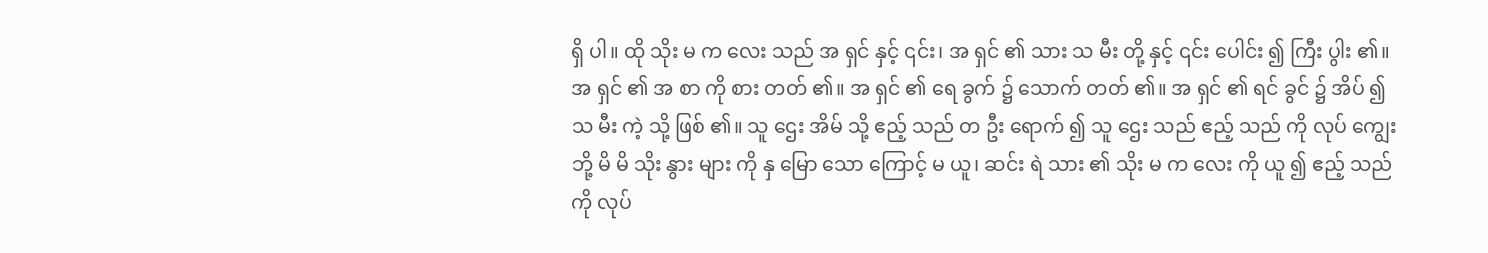ရှိ ပါ။ ထို သိုး မ က လေး သည် အ ရှင် နှင့် ၎င်း၊ အ ရှင် ၏ သား သ မီး တို့ နှင့် ၎င်း ပေါင်း ၍ ကြီး ပွါး ၏။ အ ရှင် ၏ အ စာ ကို စား တတ် ၏။ အ ရှင် ၏ ရေ ခွက် ၌ သောက် တတ် ၏။ အ ရှင် ၏ ရင် ခွင် ၌ အိပ် ၍ သ မီး ကဲ့ သို့ ဖြစ် ၏။ သူ ဌေး အိမ် သို့ ဧည့် သည် တ ဦး ရောက် ၍ သူ ဌေး သည် ဧည့် သည် ကို လုပ် ကျွေး ဘို့ မိ မိ သိုး နွား များ ကို နှ မြော သော ကြောင့် မ ယူ၊ ဆင်း ရဲ သား ၏ သိုး မ က လေး ကို ယူ ၍ ဧည့် သည် ကို လုပ်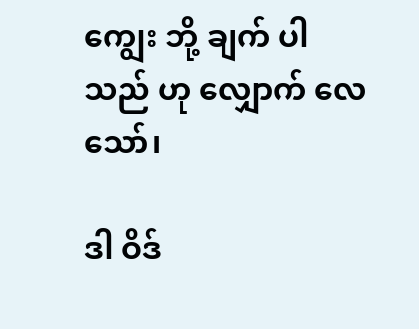ကျွေး ဘို့ ချက် ပါ သည် ဟု လျှောက် လေ သော်၊

ဒါ ဝိဒ်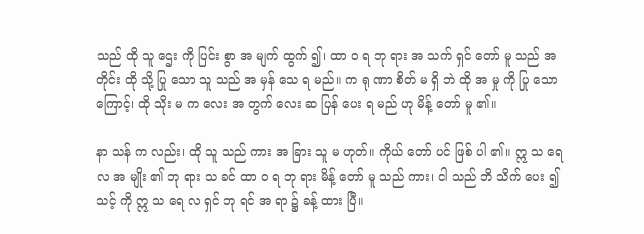သည် ထို သူ ဌေး ကို ပြင်း စွာ အ မျက် ထွက် ၍၊ ထာ ဝ ရ ဘု ရား အ သက် ရှင် တော် မူ သည် အ တိုင်း ထို သို့ ပြု သော သူ သည် အ မှန် သေ ရ မည်။ က ရု ဏာ စိတ် မ ရှိ ဘဲ ထို အ မှု ကို ပြု သော ကြောင့်၊ ထို သိုး မ က လေး အ တွက် လေး ဆ ပြန် ပေး ရ မည် ဟု မိန့် တော် မူ ၏။

နာ သန် က လည်း၊ ထို သူ သည် ကား အ ခြား သူ မ ဟုတ်။ ကိုယ် တော် ပင် ဖြစ် ပါ ၏။ ဣ သ ရေ လ အ မျိုး ၏ ဘု ရား သ ခင် ထာ ဝ ရ ဘု ရား မိန့် တော် မူ သည် ကား၊ ငါ သည် ဘိ သိက် ပေး ၍ သင့် ကို ဣ သ ရေ လ ရှင် ဘု ရင် အ ရာ ၌ ခန့် ထား ပြီ။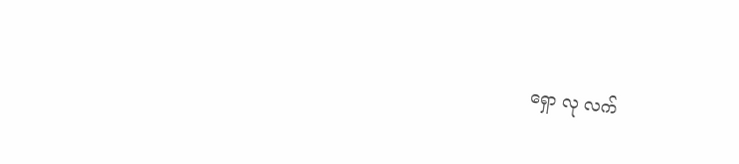ရှော လု လက်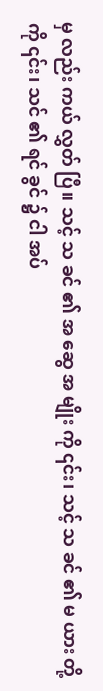မှ လည်း ကယ် လွှတ် ပြီ။ သင့် သ ခင် ၏ အ ဆွေ အ မျိုး ကို ၎င်း၊ သင့် သ ခင် ၏ မ ယား တို့ ကို ၎င်း၊ သင် ၏ ရင် ခွင် ၌ ငါ အပ်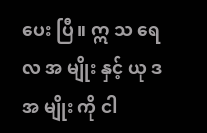ပေး ပြီ။ ဣ သ ရေ လ အ မျိုး နှင့် ယု ဒ အ မျိုး ကို ငါ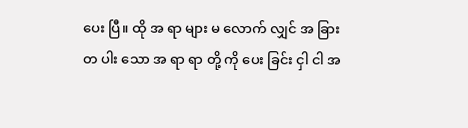ပေး ပြီ။ ထို အ ရာ များ မ လောက် လျှင် အ ခြား တ ပါး သော အ ရာ ရာ တို့ ကို ပေး ခြင်း ငှါ ငါ အ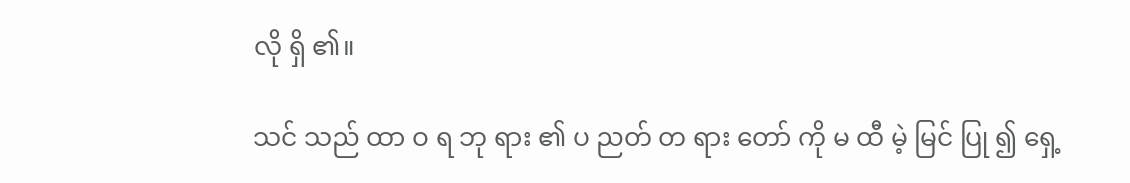လို ရှိ ၏။

သင် သည် ထာ ဝ ရ ဘု ရား ၏ ပ ညတ် တ ရား တော် ကို မ ထီ မဲ့ မြင် ပြု ၍ ရှေ့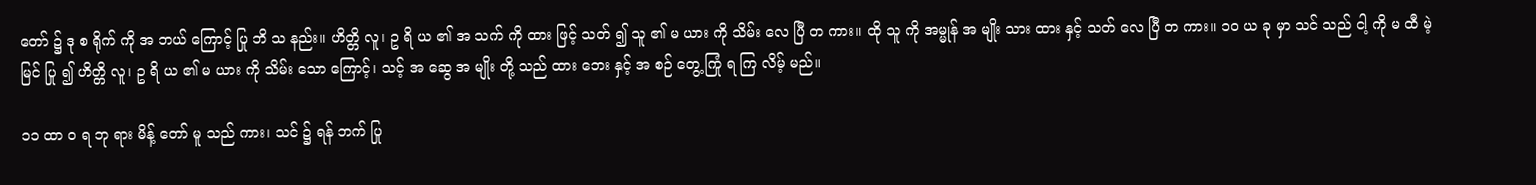တော် ၌ ဒု စ ရိုက် ကို အ ဘယ် ကြောင့် ပြု ဘိ သ နည်း။ ဟိတ္တိ လူ၊ ဥ ရိ ယ ၏ အ သက် ကို ထား ဖြင့် သတ် ၍ သူ ၏ မ ယား ကို သိမ်း လေ ပြီ တ ကား။ ထို သူ ကို အမ္မုန် အ မျိုး သား ထား နှင့် သတ် လေ ပြီ တ ကား။ ၁၀ ယ ခု မှာ သင် သည် ငါ့ ကို မ ထီ မဲ့ မြင် ပြု ၍ ဟိတ္တိ လူ၊ ဥ ရိ ယ ၏ မ ယား ကို သိမ်း သော ကြောင့်၊ သင့် အ ဆွေ အ မျိုး တို့ သည် ထား ဘေး နှင့် အ စဉ် တွေ့ ကြုံ ရ ကြ လိမ့် မည်။

၁၁ ထာ ဝ ရ ဘု ရား မိန့် တော် မူ သည် ကား၊ သင် ၌ ရန် ဘက် ပြု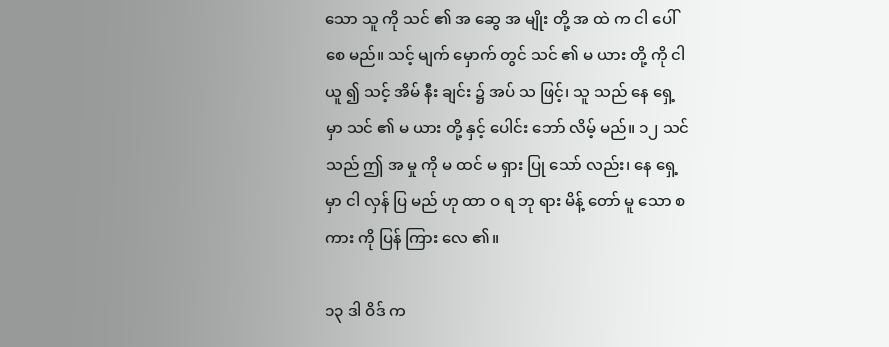သော သူ ကို သင် ၏ အ ဆွေ အ မျိုး တို့ အ ထဲ က ငါ ပေါ် စေ မည်။ သင့် မျက် မှောက် တွင် သင် ၏ မ ယား တို့ ကို ငါ ယူ ၍ သင့် အိမ် နီး ချင်း ၌ အပ် သ ဖြင့်၊ သူ သည် နေ ရှေ့ မှာ သင် ၏ မ ယား တို့ နှင့် ပေါင်း ဘော် လိမ့် မည်။ ၁၂ သင် သည် ဤ အ မှု ကို မ ထင် မ ရှား ပြု သော် လည်း၊ နေ ရှေ့ မှာ ငါ လှန် ပြ မည် ဟု ထာ ဝ ရ ဘု ရား မိန့် တော် မူ သော စ ကား ကို ပြန် ကြား လေ ၏။

၁၃ ဒါ ဝိဒ် က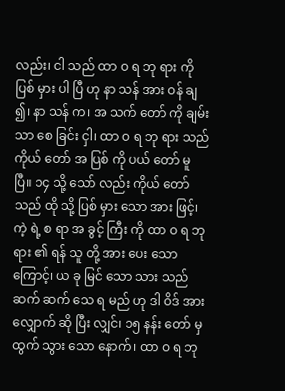လည်း၊ ငါ သည် ထာ ဝ ရ ဘု ရား ကို ပြစ် မှား ပါ ပြီ ဟု နာ သန် အား ဝန် ချ ၍၊ နာ သန် က၊ အ သက် တော် ကို ချမ်း သာ စေ ခြင်း ငှါ၊ ထာ ဝ ရ ဘု ရား သည် ကိုယ် တော် အ ပြစ် ကို ပယ် တော် မူ ပြီ။ ၁၄ သို့ သော် လည်း ကိုယ် တော် သည် ထို သို့ ပြစ် မှား သော အား ဖြင့်၊ ကဲ့ ရဲ့ စ ရာ အ ခွင့် ကြီး ကို ထာ ဝ ရ ဘု ရား ၏ ရန် သူ တို့ အား ပေး သော ကြောင့်၊ ယ ခု မြင် သော သား သည် ဆက် ဆက် သေ ရ မည် ဟု ဒါ ဝိဒ် အား လျှောက် ဆို ပြီး လျှင်၊ ၁၅ နန်း တော် မှ ထွက် သွား သော နောက်၊ ထာ ဝ ရ ဘု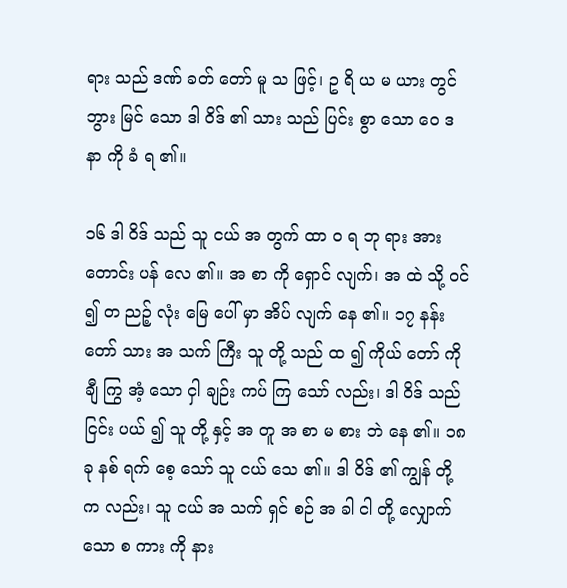ရား သည် ဒဏ် ခတ် တော် မူ သ ဖြင့်၊ ဥ ရိ ယ မ ယား တွင် ဘွား မြင် သော ဒါ ဝိဒ် ၏ သား သည် ပြင်း စွာ သော ဝေ ဒ နာ ကို ခံ ရ ၏။

၁၆ ဒါ ဝိဒ် သည် သူ ငယ် အ တွက် ထာ ဝ ရ ဘု ရား အား တောင်း ပန် လေ ၏။ အ စာ ကို ရှောင် လျက်၊ အ ထဲ သို့ ဝင် ၍ တ ညဉ့် လုံး မြေ ပေါ် မှာ အိပ် လျက် နေ ၏။ ၁၇ နန်း တော် သား အ သက် ကြီး သူ တို့ သည် ထ ၍ ကိုယ် တော် ကို ချီ ကြွ အံ့ သော ငှါ ချဉ်း ကပ် ကြ သော် လည်း၊ ဒါ ဝိဒ် သည် ငြင်း ပယ် ၍ သူ တို့ နှင့် အ တူ အ စာ မ စား ဘဲ နေ ၏။ ၁၈ ခု နစ် ရက် စေ့ သော် သူ ငယ် သေ ၏။ ဒါ ဝိဒ် ၏ ကျွန် တို့ က လည်း၊ သူ ငယ် အ သက် ရှင် စဉ် အ ခါ ငါ တို့ လျှောက် သော စ ကား ကို နား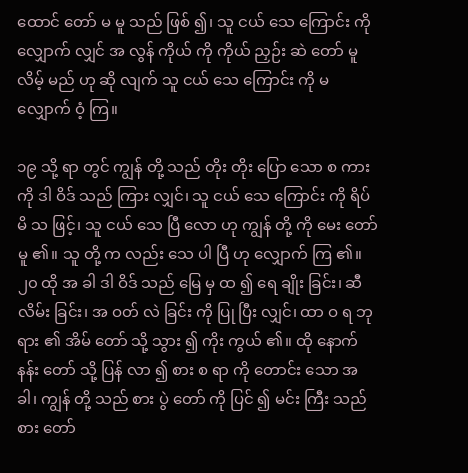ထောင် တော် မ မူ သည် ဖြစ် ၍၊ သူ ငယ် သေ ကြောင်း ကို လျှောက် လျှင် အ လွန် ကိုယ် ကို ကိုယ် ညှဉ်း ဆဲ တော် မူ လိမ့် မည် ဟု ဆို လျက် သူ ငယ် သေ ကြောင်း ကို မ လျှောက် ဝံ့ ကြ။

၁၉ သို့ ရာ တွင် ကျွန် တို့ သည် တိုး တိုး ပြော သော စ ကား ကို ဒါ ဝိဒ် သည် ကြား လျှင်၊ သူ ငယ် သေ ကြောင်း ကို ရိပ် မိ သ ဖြင့်၊ သူ ငယ် သေ ပြီ လော ဟု ကျွန် တို့ ကို မေး တော် မူ ၏။ သူ တို့ က လည်း သေ ပါ ပြီ ဟု လျှောက် ကြ ၏။ ၂၀ ထို အ ခါ ဒါ ဝိဒ် သည် မြေ မှ ထ ၍ ရေ ချိုး ခြင်း၊ ဆီ လိမ်း ခြင်း၊ အ ဝတ် လဲ ခြင်း ကို ပြု ပြီး လျှင်၊ ထာ ဝ ရ ဘု ရား ၏ အိမ် တော် သို့ သွား ၍ ကိုး ကွယ် ၏။ ထို နောက် နန်း တော် သို့ ပြန် လာ ၍ စား စ ရာ ကို တောင်း သော အ ခါ၊ ကျွန် တို့ သည် စား ပွဲ တော် ကို ပြင် ၍ မင်း ကြီး သည် စား တော်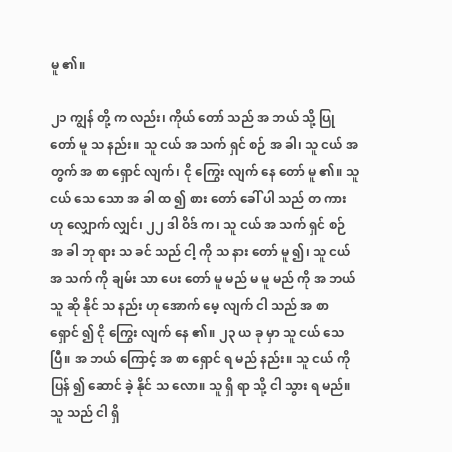မူ ၏။

၂၁ ကျွန် တို့ က လည်း၊ ကိုယ် တော် သည် အ ဘယ် သို့ ပြု တော် မူ သ နည်း။ သူ ငယ် အ သက် ရှင် စဉ် အ ခါ၊ သူ ငယ် အ တွက် အ စာ ရှောင် လျက်၊ ငို ကြွေး လျက် နေ တော် မူ ၏။ သူ ငယ် သေ သော အ ခါ ထ ၍ စား တော် ခေါ် ပါ သည် တ ကား ဟု လျှောက် လျှင်၊ ၂၂ ဒါ ဝိဒ် က၊ သူ ငယ် အ သက် ရှင် စဉ် အ ခါ ဘု ရား သ ခင် သည် ငါ့ ကို သ နား တော် မူ ၍၊ သူ ငယ် အ သက် ကို ချမ်း သာ ပေး တော် မူ မည် မ မူ မည် ကို အ ဘယ် သူ ဆို နိုင် သ နည်း ဟု အောက် မေ့ လျက် ငါ သည် အ စာ ရှောင် ၍ ငို ကြွေး လျက် နေ ၏။ ၂၃ ယ ခု မှာ သူ ငယ် သေ ပြီ။ အ ဘယ် ကြောင့် အ စာ ရှောင် ရ မည် နည်း။ သူ ငယ် ကို ပြန် ၍ ဆောင် ခဲ့ နိုင် သ လော။ သူ ရှိ ရာ သို့ ငါ သွား ရ မည်။ သူ သည် ငါ ရှိ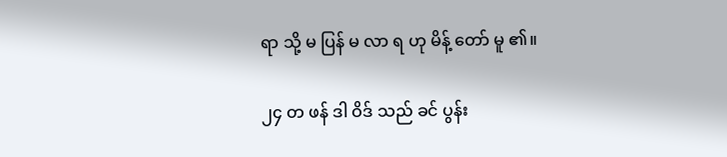ရာ သို့ မ ပြန် မ လာ ရ ဟု မိန့် တော် မူ ၏။

၂၄ တ ဖန် ဒါ ဝိဒ် သည် ခင် ပွန်း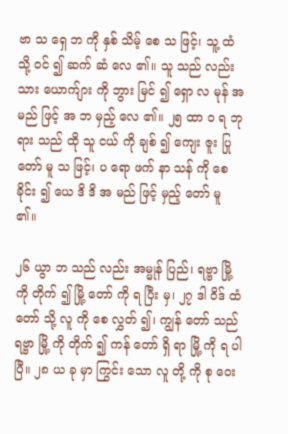ဗာ သ ရှေ ဘ ကို နှစ် သိမ့် စေ သ ဖြင့်၊ သူ့ ထံ သို့ ဝင် ၍ ဆက် ဆံ လေ ၏။ သူ သည် လည်း သား ယောက်ျား ကို ဘွား မြင် ၍ ရှော လ မုန် အ မည် ဖြင့် အ ဘ မှည့် လေ ၏။ ၂၅ ထာ ဝ ရ ဘု ရား သည် ထို သူ ငယ် ကို ချစ် ၍ ကျေး ဇူး ပြု တော် မူ သ ဖြင့်၊ ပ ရော ဖက် နာ သန် ကို စေ ခိုင်း ၍ ယေ ဒိ ဒိ အ မည် ဖြင့် မှည့် တော် မူ ၏။

၂၆ ယွာ ဘ သည် လည်း အမ္မုန် ပြည်၊ ရဗ္ဗာ မြို့ ကို တိုက် ၍ မြို့ တော် ကို ရ ပြီး မှ၊ ၂၇ ဒါ ဝိဒ် ထံ တော် သို့ လူ ကို စေ လွှတ် ၍၊ ကျွန် တော် သည် ရဗ္ဗာ မြို့ ကို တိုက် ၍ ကန် တော် ရှိ ရာ မြို့ ကို ရ ပါ ပြီ။ ၂၈ ယ ခု မှာ ကြွင်း သော လူ တို့ ကို စု ဝေး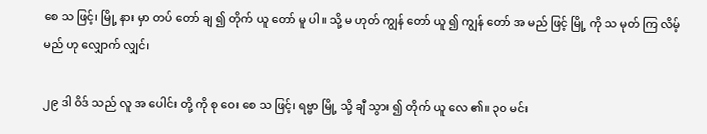စေ သ ဖြင့်၊ မြို့ နား မှာ တပ် တော် ချ ၍ တိုက် ယူ တော် မူ ပါ။ သို့ မ ဟုတ် ကျွန် တော် ယူ ၍ ကျွန် တော် အ မည် ဖြင့် မြို့ ကို သ မုတ် ကြ လိမ့် မည် ဟု လျှောက် လျှင်၊

၂၉ ဒါ ဝိဒ် သည် လူ အ ပေါင်း တို့ ကို စု ဝေး စေ သ ဖြင့်၊ ရဗ္ဗာ မြို့ သို့ ချီ သွား ၍ တိုက် ယူ လေ ၏။ ၃၀ မင်း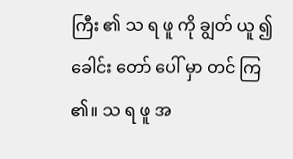ကြီး ၏ သ ရ ဖူ ကို ချွတ် ယူ ၍ ခေါင်း တော် ပေါ် မှာ တင် ကြ ၏။ သ ရ ဖူ အ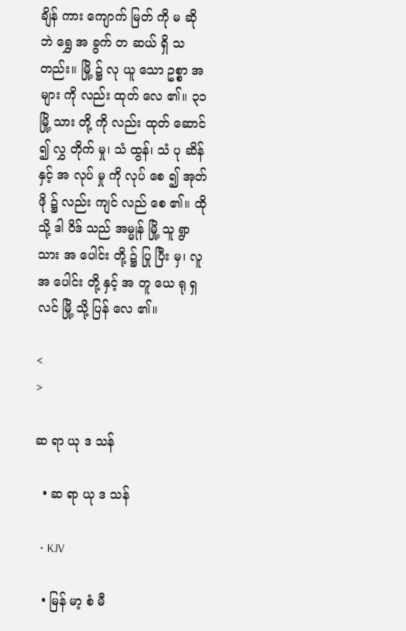ချိန် ကား ကျောက် မြတ် ကို မ ဆို ဘဲ ရွှေ အ ခွက် တ ဆယ် ရှိ သ တည်း။ မြို့ ၌ လု ယူ သော ဥစ္စာ အ များ ကို လည်း ထုတ် လေ ၏။ ၃၁ မြို့ သား တို့ ကို လည်း ထုတ် ဆောင် ၍ လွှ တိုက် မှု၊ သံ ထွန်၊ သံ ပု ဆိန် နှင့် အ လုပ် မှု ကို လုပ် စေ ၍ အုတ် ဖို ၌ လည်း ကျင် လည် စေ ၏။ ထို သို့ ဒါ ဝိဒ် သည် အမ္မုန် မြို့ သူ ရွာ သား အ ပေါင်း တို့ ၌ ပြု ပြီး မှ၊ လူ အ ပေါင်း တို့ နှင့် အ တူ ယေ ရု ရှ လင် မြို့ သို့ ပြန် လေ ၏။

<
>

ဆ ရာ ယု ဒ သန်

  • ဆ ရာ ယု ဒ သန်

  • KJV

  • မြန် မာ့ စံ မီ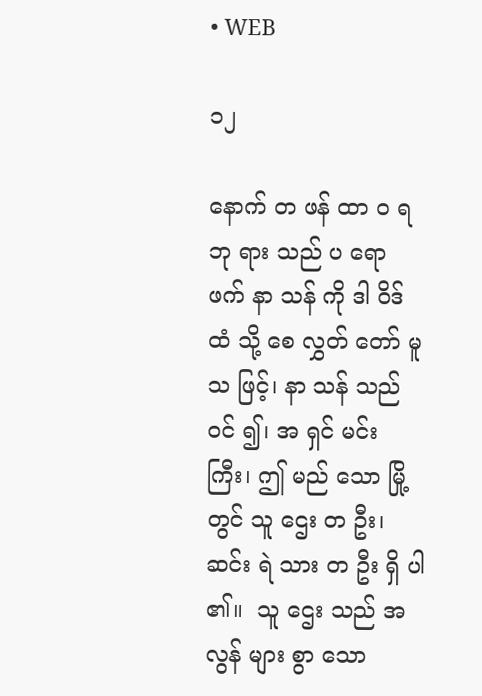• WEB

၁၂

နောက် တ ဖန် ထာ ဝ ရ ဘု ရား သည် ပ ရော ဖက် နာ သန် ကို ဒါ ဝိဒ် ထံ သို့ စေ လွှတ် တော် မူ သ ဖြင့်၊ နာ သန် သည် ဝင် ၍၊ အ ရှင် မင်း ကြီး၊ ဤ မည် သော မြို့ တွင် သူ ဌေး တ ဦး၊ ဆင်း ရဲ သား တ ဦး ရှိ ပါ ၏။  သူ ဌေး သည် အ လွန် များ စွာ သော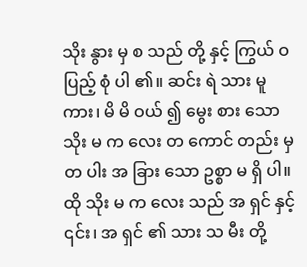သိုး နွား မှ စ သည် တို့ နှင့် ကြွယ် ဝ ပြည့် စုံ ပါ ၏။ ဆင်း ရဲ သား မူ ကား၊ မိ မိ ဝယ် ၍ မွေး စား သော သိုး မ က လေး တ ကောင် တည်း မှ တ ပါး အ ခြား သော ဥစ္စာ မ ရှိ ပါ။ ထို သိုး မ က လေး သည် အ ရှင် နှင့် ၎င်း၊ အ ရှင် ၏ သား သ မီး တို့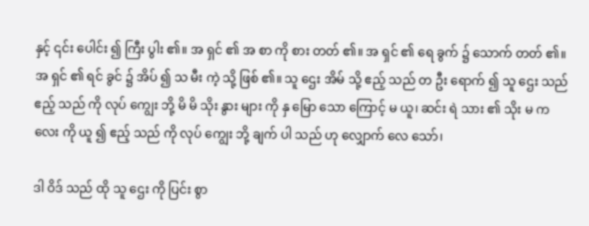နှင့် ၎င်း ပေါင်း ၍ ကြီး ပွါး ၏။ အ ရှင် ၏ အ စာ ကို စား တတ် ၏။ အ ရှင် ၏ ရေ ခွက် ၌ သောက် တတ် ၏။ အ ရှင် ၏ ရင် ခွင် ၌ အိပ် ၍ သ မီး ကဲ့ သို့ ဖြစ် ၏။ သူ ဌေး အိမ် သို့ ဧည့် သည် တ ဦး ရောက် ၍ သူ ဌေး သည် ဧည့် သည် ကို လုပ် ကျွေး ဘို့ မိ မိ သိုး နွား များ ကို နှ မြော သော ကြောင့် မ ယူ၊ ဆင်း ရဲ သား ၏ သိုး မ က လေး ကို ယူ ၍ ဧည့် သည် ကို လုပ် ကျွေး ဘို့ ချက် ပါ သည် ဟု လျှောက် လေ သော်၊

ဒါ ဝိဒ် သည် ထို သူ ဌေး ကို ပြင်း စွာ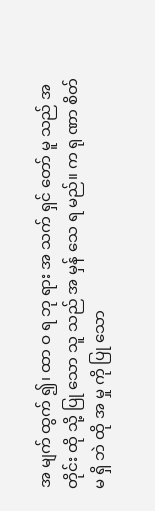အ မျက် ထွက် ၍၊ ထာ ဝ ရ ဘု ရား အ သက် ရှင် တော် မူ သည် အ တိုင်း ထို သို့ ပြု သော သူ သည် အ မှန် သေ ရ မည်။ က ရု ဏာ စိတ် မ ရှိ ဘဲ ထို အ မှု ကို ပြု သော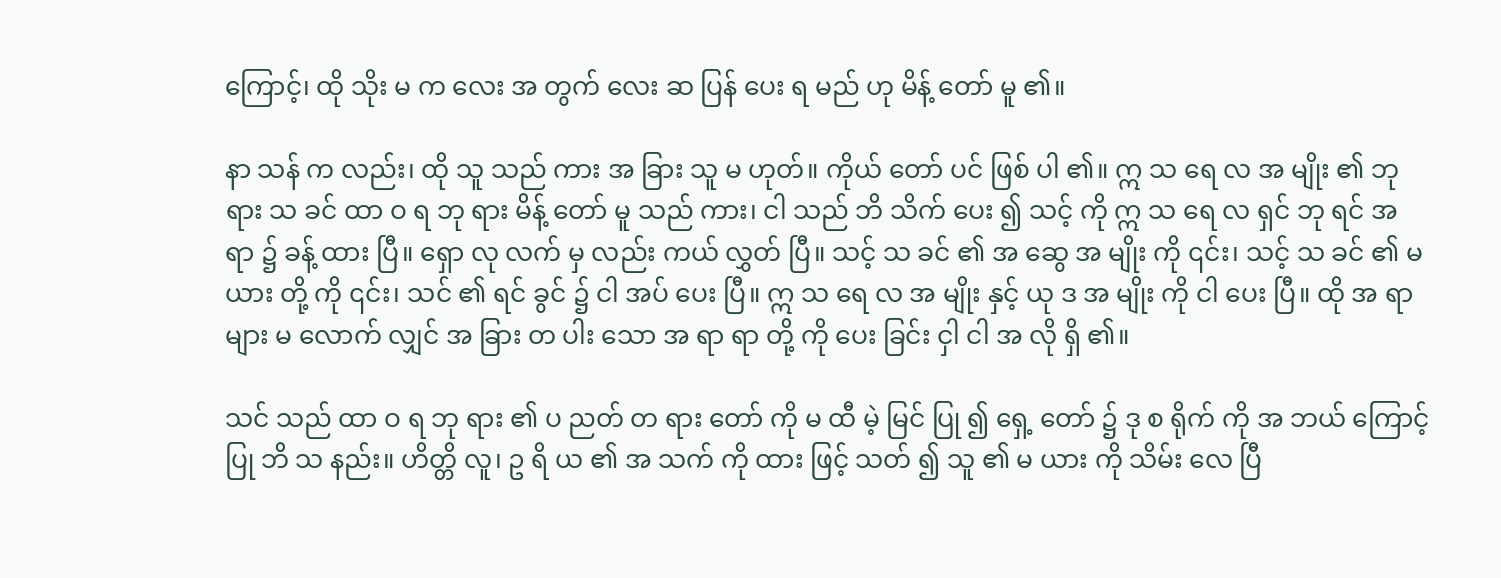ကြောင့်၊ ထို သိုး မ က လေး အ တွက် လေး ဆ ပြန် ပေး ရ မည် ဟု မိန့် တော် မူ ၏။

နာ သန် က လည်း၊ ထို သူ သည် ကား အ ခြား သူ မ ဟုတ်။ ကိုယ် တော် ပင် ဖြစ် ပါ ၏။ ဣ သ ရေ လ အ မျိုး ၏ ဘု ရား သ ခင် ထာ ဝ ရ ဘု ရား မိန့် တော် မူ သည် ကား၊ ငါ သည် ဘိ သိက် ပေး ၍ သင့် ကို ဣ သ ရေ လ ရှင် ဘု ရင် အ ရာ ၌ ခန့် ထား ပြီ။ ရှော လု လက် မှ လည်း ကယ် လွှတ် ပြီ။ သင့် သ ခင် ၏ အ ဆွေ အ မျိုး ကို ၎င်း၊ သင့် သ ခင် ၏ မ ယား တို့ ကို ၎င်း၊ သင် ၏ ရင် ခွင် ၌ ငါ အပ် ပေး ပြီ။ ဣ သ ရေ လ အ မျိုး နှင့် ယု ဒ အ မျိုး ကို ငါ ပေး ပြီ။ ထို အ ရာ များ မ လောက် လျှင် အ ခြား တ ပါး သော အ ရာ ရာ တို့ ကို ပေး ခြင်း ငှါ ငါ အ လို ရှိ ၏။

သင် သည် ထာ ဝ ရ ဘု ရား ၏ ပ ညတ် တ ရား တော် ကို မ ထီ မဲ့ မြင် ပြု ၍ ရှေ့ တော် ၌ ဒု စ ရိုက် ကို အ ဘယ် ကြောင့် ပြု ဘိ သ နည်း။ ဟိတ္တိ လူ၊ ဥ ရိ ယ ၏ အ သက် ကို ထား ဖြင့် သတ် ၍ သူ ၏ မ ယား ကို သိမ်း လေ ပြီ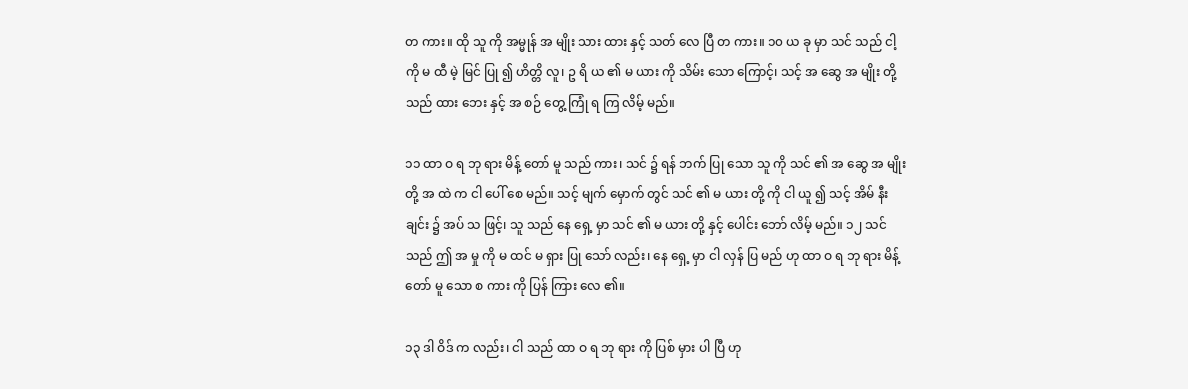တ ကား။ ထို သူ ကို အမ္မုန် အ မျိုး သား ထား နှင့် သတ် လေ ပြီ တ ကား။ ၁၀ ယ ခု မှာ သင် သည် ငါ့ ကို မ ထီ မဲ့ မြင် ပြု ၍ ဟိတ္တိ လူ၊ ဥ ရိ ယ ၏ မ ယား ကို သိမ်း သော ကြောင့်၊ သင့် အ ဆွေ အ မျိုး တို့ သည် ထား ဘေး နှင့် အ စဉ် တွေ့ ကြုံ ရ ကြ လိမ့် မည်။

၁၁ ထာ ဝ ရ ဘု ရား မိန့် တော် မူ သည် ကား၊ သင် ၌ ရန် ဘက် ပြု သော သူ ကို သင် ၏ အ ဆွေ အ မျိုး တို့ အ ထဲ က ငါ ပေါ် စေ မည်။ သင့် မျက် မှောက် တွင် သင် ၏ မ ယား တို့ ကို ငါ ယူ ၍ သင့် အိမ် နီး ချင်း ၌ အပ် သ ဖြင့်၊ သူ သည် နေ ရှေ့ မှာ သင် ၏ မ ယား တို့ နှင့် ပေါင်း ဘော် လိမ့် မည်။ ၁၂ သင် သည် ဤ အ မှု ကို မ ထင် မ ရှား ပြု သော် လည်း၊ နေ ရှေ့ မှာ ငါ လှန် ပြ မည် ဟု ထာ ဝ ရ ဘု ရား မိန့် တော် မူ သော စ ကား ကို ပြန် ကြား လေ ၏။

၁၃ ဒါ ဝိဒ် က လည်း၊ ငါ သည် ထာ ဝ ရ ဘု ရား ကို ပြစ် မှား ပါ ပြီ ဟု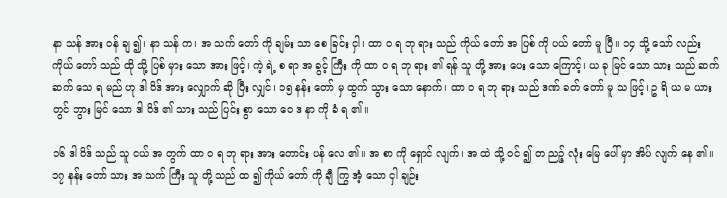နာ သန် အား ဝန် ချ ၍၊ နာ သန် က၊ အ သက် တော် ကို ချမ်း သာ စေ ခြင်း ငှါ၊ ထာ ဝ ရ ဘု ရား သည် ကိုယ် တော် အ ပြစ် ကို ပယ် တော် မူ ပြီ။ ၁၄ သို့ သော် လည်း ကိုယ် တော် သည် ထို သို့ ပြစ် မှား သော အား ဖြင့်၊ ကဲ့ ရဲ့ စ ရာ အ ခွင့် ကြီး ကို ထာ ဝ ရ ဘု ရား ၏ ရန် သူ တို့ အား ပေး သော ကြောင့်၊ ယ ခု မြင် သော သား သည် ဆက် ဆက် သေ ရ မည် ဟု ဒါ ဝိဒ် အား လျှောက် ဆို ပြီး လျှင်၊ ၁၅ နန်း တော် မှ ထွက် သွား သော နောက်၊ ထာ ဝ ရ ဘု ရား သည် ဒဏ် ခတ် တော် မူ သ ဖြင့်၊ ဥ ရိ ယ မ ယား တွင် ဘွား မြင် သော ဒါ ဝိဒ် ၏ သား သည် ပြင်း စွာ သော ဝေ ဒ နာ ကို ခံ ရ ၏။

၁၆ ဒါ ဝိဒ် သည် သူ ငယ် အ တွက် ထာ ဝ ရ ဘု ရား အား တောင်း ပန် လေ ၏။ အ စာ ကို ရှောင် လျက်၊ အ ထဲ သို့ ဝင် ၍ တ ညဉ့် လုံး မြေ ပေါ် မှာ အိပ် လျက် နေ ၏။ ၁၇ နန်း တော် သား အ သက် ကြီး သူ တို့ သည် ထ ၍ ကိုယ် တော် ကို ချီ ကြွ အံ့ သော ငှါ ချဉ်း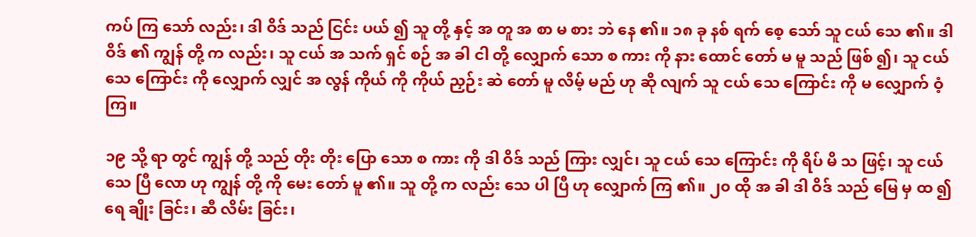ကပ် ကြ သော် လည်း၊ ဒါ ဝိဒ် သည် ငြင်း ပယ် ၍ သူ တို့ နှင့် အ တူ အ စာ မ စား ဘဲ နေ ၏။ ၁၈ ခု နစ် ရက် စေ့ သော် သူ ငယ် သေ ၏။ ဒါ ဝိဒ် ၏ ကျွန် တို့ က လည်း၊ သူ ငယ် အ သက် ရှင် စဉ် အ ခါ ငါ တို့ လျှောက် သော စ ကား ကို နား ထောင် တော် မ မူ သည် ဖြစ် ၍၊ သူ ငယ် သေ ကြောင်း ကို လျှောက် လျှင် အ လွန် ကိုယ် ကို ကိုယ် ညှဉ်း ဆဲ တော် မူ လိမ့် မည် ဟု ဆို လျက် သူ ငယ် သေ ကြောင်း ကို မ လျှောက် ဝံ့ ကြ။

၁၉ သို့ ရာ တွင် ကျွန် တို့ သည် တိုး တိုး ပြော သော စ ကား ကို ဒါ ဝိဒ် သည် ကြား လျှင်၊ သူ ငယ် သေ ကြောင်း ကို ရိပ် မိ သ ဖြင့်၊ သူ ငယ် သေ ပြီ လော ဟု ကျွန် တို့ ကို မေး တော် မူ ၏။ သူ တို့ က လည်း သေ ပါ ပြီ ဟု လျှောက် ကြ ၏။ ၂၀ ထို အ ခါ ဒါ ဝိဒ် သည် မြေ မှ ထ ၍ ရေ ချိုး ခြင်း၊ ဆီ လိမ်း ခြင်း၊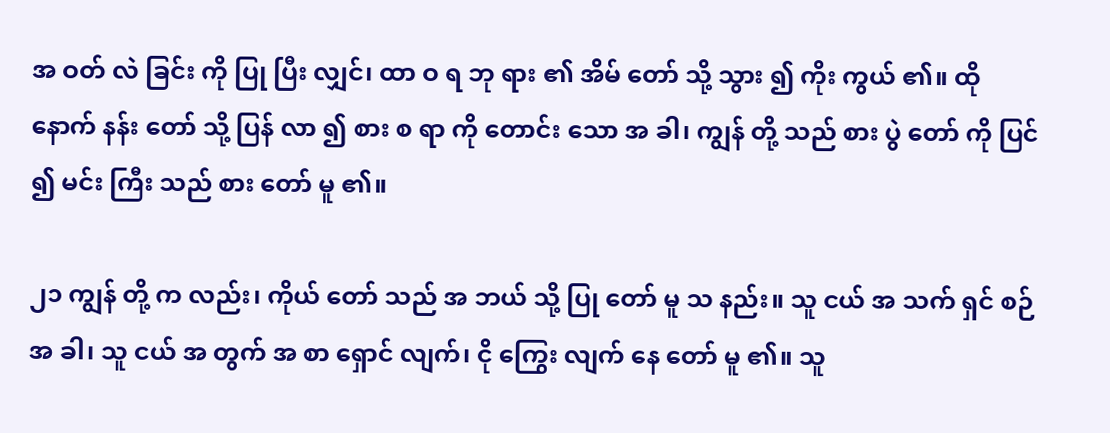အ ဝတ် လဲ ခြင်း ကို ပြု ပြီး လျှင်၊ ထာ ဝ ရ ဘု ရား ၏ အိမ် တော် သို့ သွား ၍ ကိုး ကွယ် ၏။ ထို နောက် နန်း တော် သို့ ပြန် လာ ၍ စား စ ရာ ကို တောင်း သော အ ခါ၊ ကျွန် တို့ သည် စား ပွဲ တော် ကို ပြင် ၍ မင်း ကြီး သည် စား တော် မူ ၏။

၂၁ ကျွန် တို့ က လည်း၊ ကိုယ် တော် သည် အ ဘယ် သို့ ပြု တော် မူ သ နည်း။ သူ ငယ် အ သက် ရှင် စဉ် အ ခါ၊ သူ ငယ် အ တွက် အ စာ ရှောင် လျက်၊ ငို ကြွေး လျက် နေ တော် မူ ၏။ သူ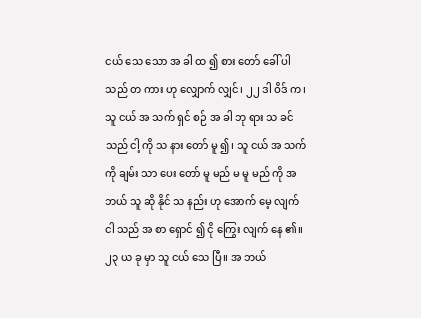ငယ် သေ သော အ ခါ ထ ၍ စား တော် ခေါ် ပါ သည် တ ကား ဟု လျှောက် လျှင်၊ ၂၂ ဒါ ဝိဒ် က၊ သူ ငယ် အ သက် ရှင် စဉ် အ ခါ ဘု ရား သ ခင် သည် ငါ့ ကို သ နား တော် မူ ၍၊ သူ ငယ် အ သက် ကို ချမ်း သာ ပေး တော် မူ မည် မ မူ မည် ကို အ ဘယ် သူ ဆို နိုင် သ နည်း ဟု အောက် မေ့ လျက် ငါ သည် အ စာ ရှောင် ၍ ငို ကြွေး လျက် နေ ၏။ ၂၃ ယ ခု မှာ သူ ငယ် သေ ပြီ။ အ ဘယ်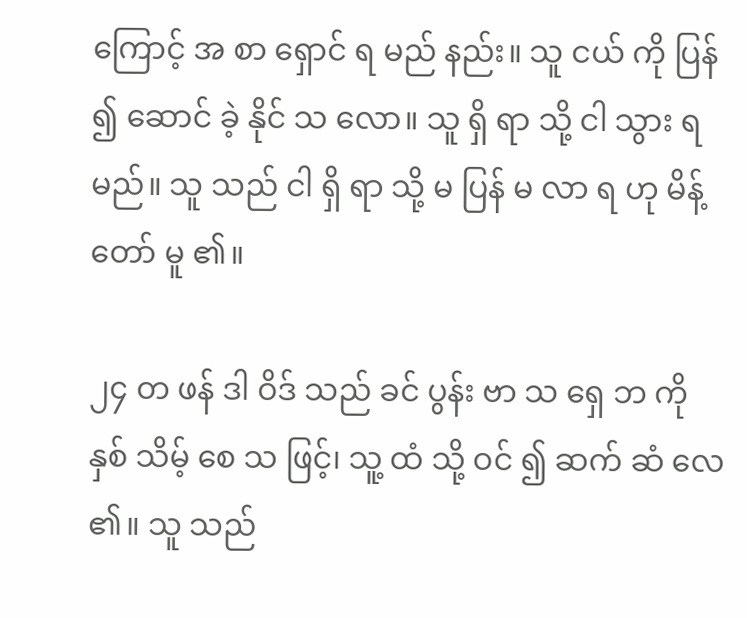ကြောင့် အ စာ ရှောင် ရ မည် နည်း။ သူ ငယ် ကို ပြန် ၍ ဆောင် ခဲ့ နိုင် သ လော။ သူ ရှိ ရာ သို့ ငါ သွား ရ မည်။ သူ သည် ငါ ရှိ ရာ သို့ မ ပြန် မ လာ ရ ဟု မိန့် တော် မူ ၏။

၂၄ တ ဖန် ဒါ ဝိဒ် သည် ခင် ပွန်း ဗာ သ ရှေ ဘ ကို နှစ် သိမ့် စေ သ ဖြင့်၊ သူ့ ထံ သို့ ဝင် ၍ ဆက် ဆံ လေ ၏။ သူ သည်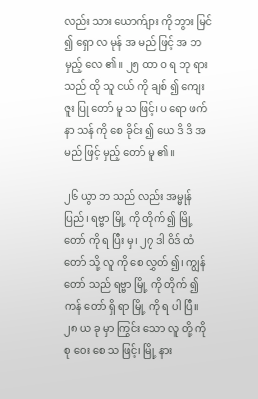လည်း သား ယောက်ျား ကို ဘွား မြင် ၍ ရှော လ မုန် အ မည် ဖြင့် အ ဘ မှည့် လေ ၏။ ၂၅ ထာ ဝ ရ ဘု ရား သည် ထို သူ ငယ် ကို ချစ် ၍ ကျေး ဇူး ပြု တော် မူ သ ဖြင့်၊ ပ ရော ဖက် နာ သန် ကို စေ ခိုင်း ၍ ယေ ဒိ ဒိ အ မည် ဖြင့် မှည့် တော် မူ ၏။

၂၆ ယွာ ဘ သည် လည်း အမ္မုန် ပြည်၊ ရဗ္ဗာ မြို့ ကို တိုက် ၍ မြို့ တော် ကို ရ ပြီး မှ၊ ၂၇ ဒါ ဝိဒ် ထံ တော် သို့ လူ ကို စေ လွှတ် ၍၊ ကျွန် တော် သည် ရဗ္ဗာ မြို့ ကို တိုက် ၍ ကန် တော် ရှိ ရာ မြို့ ကို ရ ပါ ပြီ။ ၂၈ ယ ခု မှာ ကြွင်း သော လူ တို့ ကို စု ဝေး စေ သ ဖြင့်၊ မြို့ နား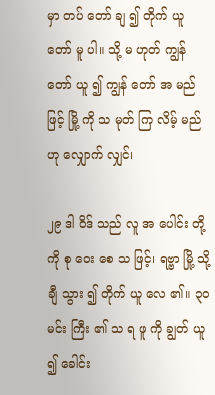မှာ တပ် တော် ချ ၍ တိုက် ယူ တော် မူ ပါ။ သို့ မ ဟုတ် ကျွန် တော် ယူ ၍ ကျွန် တော် အ မည် ဖြင့် မြို့ ကို သ မုတ် ကြ လိမ့် မည် ဟု လျှောက် လျှင်၊

၂၉ ဒါ ဝိဒ် သည် လူ အ ပေါင်း တို့ ကို စု ဝေး စေ သ ဖြင့်၊ ရဗ္ဗာ မြို့ သို့ ချီ သွား ၍ တိုက် ယူ လေ ၏။ ၃၀ မင်း ကြီး ၏ သ ရ ဖူ ကို ချွတ် ယူ ၍ ခေါင်း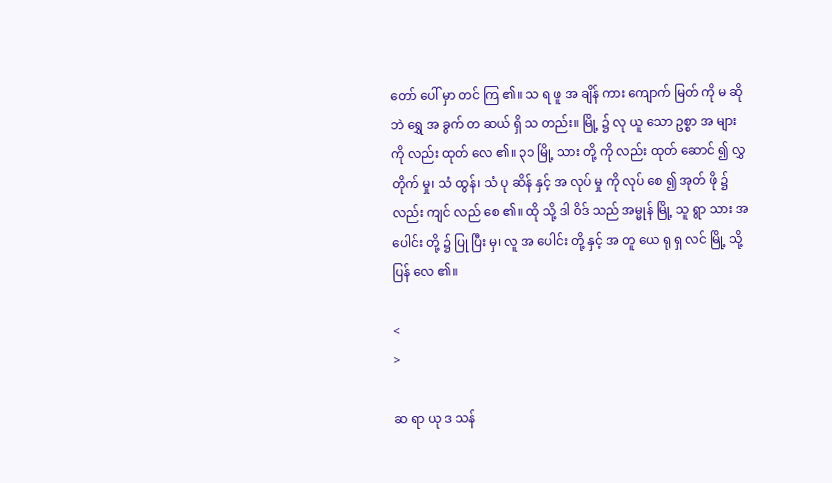တော် ပေါ် မှာ တင် ကြ ၏။ သ ရ ဖူ အ ချိန် ကား ကျောက် မြတ် ကို မ ဆို ဘဲ ရွှေ အ ခွက် တ ဆယ် ရှိ သ တည်း။ မြို့ ၌ လု ယူ သော ဥစ္စာ အ များ ကို လည်း ထုတ် လေ ၏။ ၃၁ မြို့ သား တို့ ကို လည်း ထုတ် ဆောင် ၍ လွှ တိုက် မှု၊ သံ ထွန်၊ သံ ပု ဆိန် နှင့် အ လုပ် မှု ကို လုပ် စေ ၍ အုတ် ဖို ၌ လည်း ကျင် လည် စေ ၏။ ထို သို့ ဒါ ဝိဒ် သည် အမ္မုန် မြို့ သူ ရွာ သား အ ပေါင်း တို့ ၌ ပြု ပြီး မှ၊ လူ အ ပေါင်း တို့ နှင့် အ တူ ယေ ရု ရှ လင် မြို့ သို့ ပြန် လေ ၏။

<
>

ဆ ရာ ယု ဒ သန်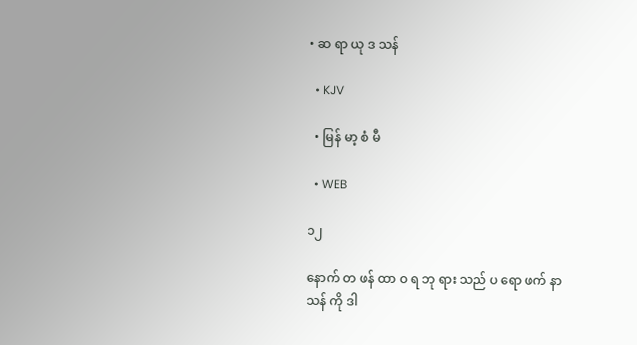• ဆ ရာ ယု ဒ သန်

  • KJV

  • မြန် မာ့ စံ မီ

  • WEB

၁၂

နောက် တ ဖန် ထာ ဝ ရ ဘု ရား သည် ပ ရော ဖက် နာ သန် ကို ဒါ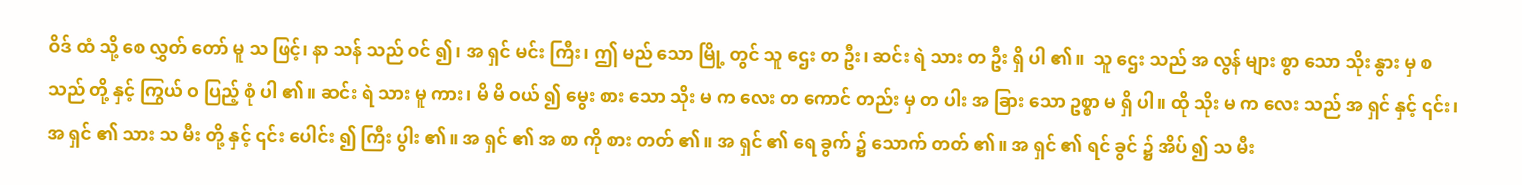ဝိဒ် ထံ သို့ စေ လွှတ် တော် မူ သ ဖြင့်၊ နာ သန် သည် ဝင် ၍၊ အ ရှင် မင်း ကြီး၊ ဤ မည် သော မြို့ တွင် သူ ဌေး တ ဦး၊ ဆင်း ရဲ သား တ ဦး ရှိ ပါ ၏။  သူ ဌေး သည် အ လွန် များ စွာ သော သိုး နွား မှ စ သည် တို့ နှင့် ကြွယ် ဝ ပြည့် စုံ ပါ ၏။ ဆင်း ရဲ သား မူ ကား၊ မိ မိ ဝယ် ၍ မွေး စား သော သိုး မ က လေး တ ကောင် တည်း မှ တ ပါး အ ခြား သော ဥစ္စာ မ ရှိ ပါ။ ထို သိုး မ က လေး သည် အ ရှင် နှင့် ၎င်း၊ အ ရှင် ၏ သား သ မီး တို့ နှင့် ၎င်း ပေါင်း ၍ ကြီး ပွါး ၏။ အ ရှင် ၏ အ စာ ကို စား တတ် ၏။ အ ရှင် ၏ ရေ ခွက် ၌ သောက် တတ် ၏။ အ ရှင် ၏ ရင် ခွင် ၌ အိပ် ၍ သ မီး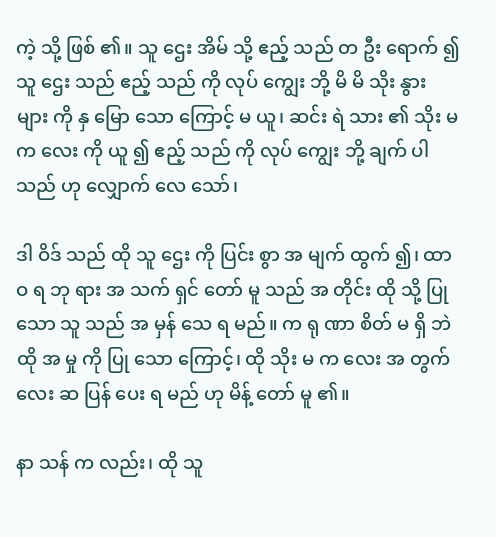ကဲ့ သို့ ဖြစ် ၏။ သူ ဌေး အိမ် သို့ ဧည့် သည် တ ဦး ရောက် ၍ သူ ဌေး သည် ဧည့် သည် ကို လုပ် ကျွေး ဘို့ မိ မိ သိုး နွား များ ကို နှ မြော သော ကြောင့် မ ယူ၊ ဆင်း ရဲ သား ၏ သိုး မ က လေး ကို ယူ ၍ ဧည့် သည် ကို လုပ် ကျွေး ဘို့ ချက် ပါ သည် ဟု လျှောက် လေ သော်၊

ဒါ ဝိဒ် သည် ထို သူ ဌေး ကို ပြင်း စွာ အ မျက် ထွက် ၍၊ ထာ ဝ ရ ဘု ရား အ သက် ရှင် တော် မူ သည် အ တိုင်း ထို သို့ ပြု သော သူ သည် အ မှန် သေ ရ မည်။ က ရု ဏာ စိတ် မ ရှိ ဘဲ ထို အ မှု ကို ပြု သော ကြောင့်၊ ထို သိုး မ က လေး အ တွက် လေး ဆ ပြန် ပေး ရ မည် ဟု မိန့် တော် မူ ၏။

နာ သန် က လည်း၊ ထို သူ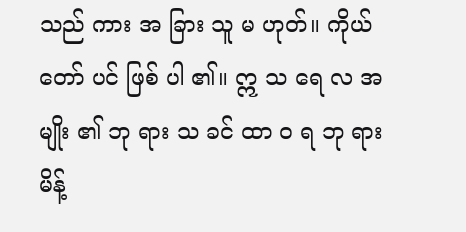သည် ကား အ ခြား သူ မ ဟုတ်။ ကိုယ် တော် ပင် ဖြစ် ပါ ၏။ ဣ သ ရေ လ အ မျိုး ၏ ဘု ရား သ ခင် ထာ ဝ ရ ဘု ရား မိန့်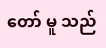တော် မူ သည်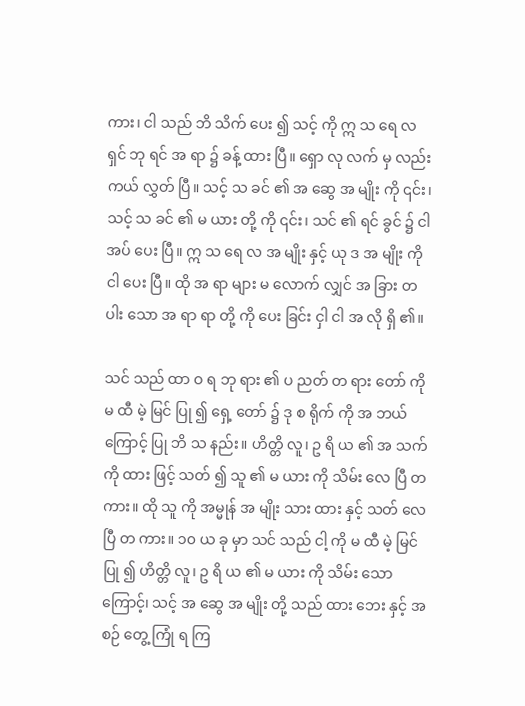ကား၊ ငါ သည် ဘိ သိက် ပေး ၍ သင့် ကို ဣ သ ရေ လ ရှင် ဘု ရင် အ ရာ ၌ ခန့် ထား ပြီ။ ရှော လု လက် မှ လည်း ကယ် လွှတ် ပြီ။ သင့် သ ခင် ၏ အ ဆွေ အ မျိုး ကို ၎င်း၊ သင့် သ ခင် ၏ မ ယား တို့ ကို ၎င်း၊ သင် ၏ ရင် ခွင် ၌ ငါ အပ် ပေး ပြီ။ ဣ သ ရေ လ အ မျိုး နှင့် ယု ဒ အ မျိုး ကို ငါ ပေး ပြီ။ ထို အ ရာ များ မ လောက် လျှင် အ ခြား တ ပါး သော အ ရာ ရာ တို့ ကို ပေး ခြင်း ငှါ ငါ အ လို ရှိ ၏။

သင် သည် ထာ ဝ ရ ဘု ရား ၏ ပ ညတ် တ ရား တော် ကို မ ထီ မဲ့ မြင် ပြု ၍ ရှေ့ တော် ၌ ဒု စ ရိုက် ကို အ ဘယ် ကြောင့် ပြု ဘိ သ နည်း။ ဟိတ္တိ လူ၊ ဥ ရိ ယ ၏ အ သက် ကို ထား ဖြင့် သတ် ၍ သူ ၏ မ ယား ကို သိမ်း လေ ပြီ တ ကား။ ထို သူ ကို အမ္မုန် အ မျိုး သား ထား နှင့် သတ် လေ ပြီ တ ကား။ ၁၀ ယ ခု မှာ သင် သည် ငါ့ ကို မ ထီ မဲ့ မြင် ပြု ၍ ဟိတ္တိ လူ၊ ဥ ရိ ယ ၏ မ ယား ကို သိမ်း သော ကြောင့်၊ သင့် အ ဆွေ အ မျိုး တို့ သည် ထား ဘေး နှင့် အ စဉ် တွေ့ ကြုံ ရ ကြ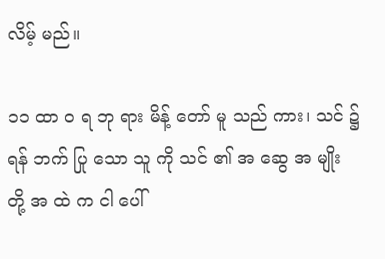လိမ့် မည်။

၁၁ ထာ ဝ ရ ဘု ရား မိန့် တော် မူ သည် ကား၊ သင် ၌ ရန် ဘက် ပြု သော သူ ကို သင် ၏ အ ဆွေ အ မျိုး တို့ အ ထဲ က ငါ ပေါ်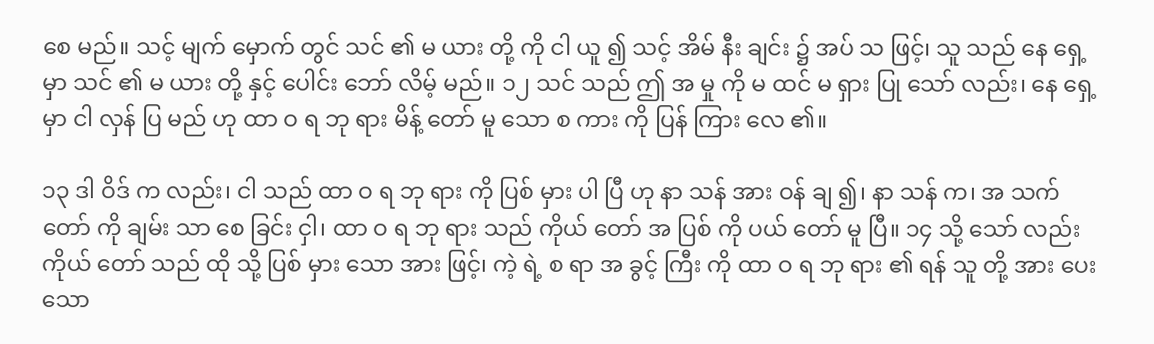စေ မည်။ သင့် မျက် မှောက် တွင် သင် ၏ မ ယား တို့ ကို ငါ ယူ ၍ သင့် အိမ် နီး ချင်း ၌ အပ် သ ဖြင့်၊ သူ သည် နေ ရှေ့ မှာ သင် ၏ မ ယား တို့ နှင့် ပေါင်း ဘော် လိမ့် မည်။ ၁၂ သင် သည် ဤ အ မှု ကို မ ထင် မ ရှား ပြု သော် လည်း၊ နေ ရှေ့ မှာ ငါ လှန် ပြ မည် ဟု ထာ ဝ ရ ဘု ရား မိန့် တော် မူ သော စ ကား ကို ပြန် ကြား လေ ၏။

၁၃ ဒါ ဝိဒ် က လည်း၊ ငါ သည် ထာ ဝ ရ ဘု ရား ကို ပြစ် မှား ပါ ပြီ ဟု နာ သန် အား ဝန် ချ ၍၊ နာ သန် က၊ အ သက် တော် ကို ချမ်း သာ စေ ခြင်း ငှါ၊ ထာ ဝ ရ ဘု ရား သည် ကိုယ် တော် အ ပြစ် ကို ပယ် တော် မူ ပြီ။ ၁၄ သို့ သော် လည်း ကိုယ် တော် သည် ထို သို့ ပြစ် မှား သော အား ဖြင့်၊ ကဲ့ ရဲ့ စ ရာ အ ခွင့် ကြီး ကို ထာ ဝ ရ ဘု ရား ၏ ရန် သူ တို့ အား ပေး သော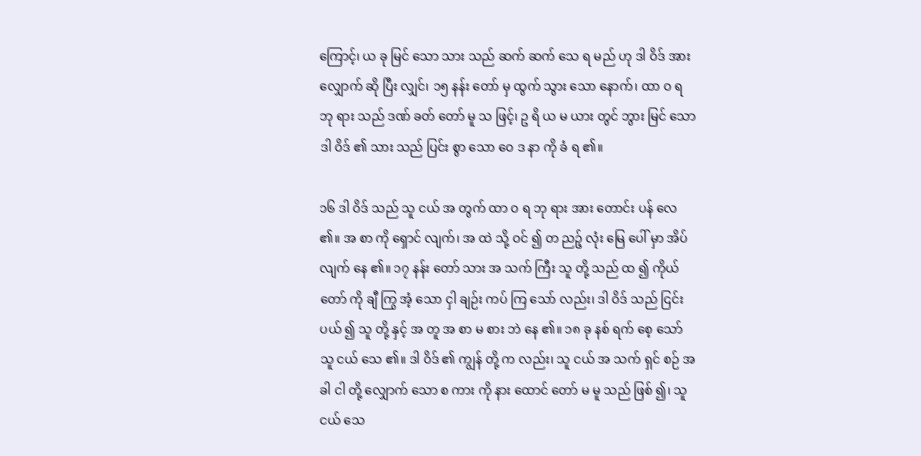ကြောင့်၊ ယ ခု မြင် သော သား သည် ဆက် ဆက် သေ ရ မည် ဟု ဒါ ဝိဒ် အား လျှောက် ဆို ပြီး လျှင်၊ ၁၅ နန်း တော် မှ ထွက် သွား သော နောက်၊ ထာ ဝ ရ ဘု ရား သည် ဒဏ် ခတ် တော် မူ သ ဖြင့်၊ ဥ ရိ ယ မ ယား တွင် ဘွား မြင် သော ဒါ ဝိဒ် ၏ သား သည် ပြင်း စွာ သော ဝေ ဒ နာ ကို ခံ ရ ၏။

၁၆ ဒါ ဝိဒ် သည် သူ ငယ် အ တွက် ထာ ဝ ရ ဘု ရား အား တောင်း ပန် လေ ၏။ အ စာ ကို ရှောင် လျက်၊ အ ထဲ သို့ ဝင် ၍ တ ညဉ့် လုံး မြေ ပေါ် မှာ အိပ် လျက် နေ ၏။ ၁၇ နန်း တော် သား အ သက် ကြီး သူ တို့ သည် ထ ၍ ကိုယ် တော် ကို ချီ ကြွ အံ့ သော ငှါ ချဉ်း ကပ် ကြ သော် လည်း၊ ဒါ ဝိဒ် သည် ငြင်း ပယ် ၍ သူ တို့ နှင့် အ တူ အ စာ မ စား ဘဲ နေ ၏။ ၁၈ ခု နစ် ရက် စေ့ သော် သူ ငယ် သေ ၏။ ဒါ ဝိဒ် ၏ ကျွန် တို့ က လည်း၊ သူ ငယ် အ သက် ရှင် စဉ် အ ခါ ငါ တို့ လျှောက် သော စ ကား ကို နား ထောင် တော် မ မူ သည် ဖြစ် ၍၊ သူ ငယ် သေ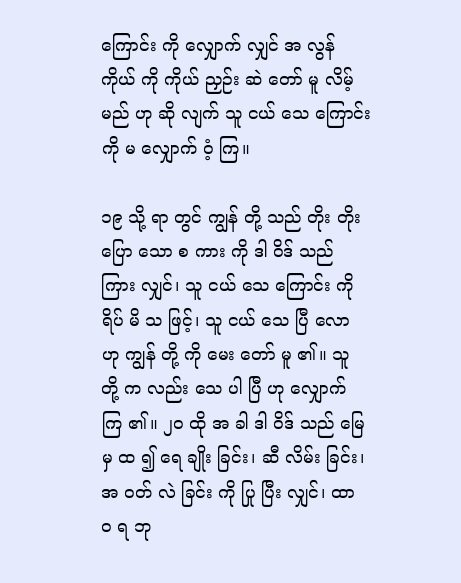ကြောင်း ကို လျှောက် လျှင် အ လွန် ကိုယ် ကို ကိုယ် ညှဉ်း ဆဲ တော် မူ လိမ့် မည် ဟု ဆို လျက် သူ ငယ် သေ ကြောင်း ကို မ လျှောက် ဝံ့ ကြ။

၁၉ သို့ ရာ တွင် ကျွန် တို့ သည် တိုး တိုး ပြော သော စ ကား ကို ဒါ ဝိဒ် သည် ကြား လျှင်၊ သူ ငယ် သေ ကြောင်း ကို ရိပ် မိ သ ဖြင့်၊ သူ ငယ် သေ ပြီ လော ဟု ကျွန် တို့ ကို မေး တော် မူ ၏။ သူ တို့ က လည်း သေ ပါ ပြီ ဟု လျှောက် ကြ ၏။ ၂၀ ထို အ ခါ ဒါ ဝိဒ် သည် မြေ မှ ထ ၍ ရေ ချိုး ခြင်း၊ ဆီ လိမ်း ခြင်း၊ အ ဝတ် လဲ ခြင်း ကို ပြု ပြီး လျှင်၊ ထာ ဝ ရ ဘု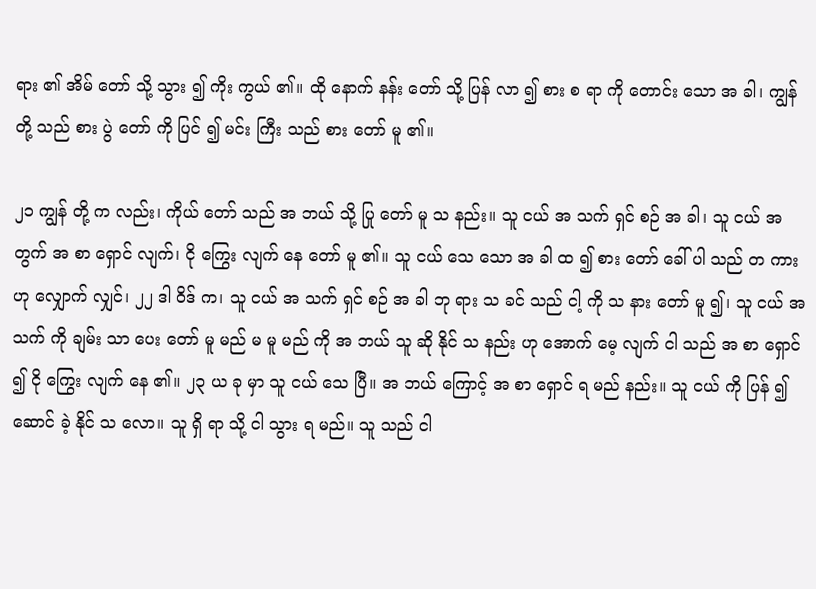ရား ၏ အိမ် တော် သို့ သွား ၍ ကိုး ကွယ် ၏။ ထို နောက် နန်း တော် သို့ ပြန် လာ ၍ စား စ ရာ ကို တောင်း သော အ ခါ၊ ကျွန် တို့ သည် စား ပွဲ တော် ကို ပြင် ၍ မင်း ကြီး သည် စား တော် မူ ၏။

၂၁ ကျွန် တို့ က လည်း၊ ကိုယ် တော် သည် အ ဘယ် သို့ ပြု တော် မူ သ နည်း။ သူ ငယ် အ သက် ရှင် စဉ် အ ခါ၊ သူ ငယ် အ တွက် အ စာ ရှောင် လျက်၊ ငို ကြွေး လျက် နေ တော် မူ ၏။ သူ ငယ် သေ သော အ ခါ ထ ၍ စား တော် ခေါ် ပါ သည် တ ကား ဟု လျှောက် လျှင်၊ ၂၂ ဒါ ဝိဒ် က၊ သူ ငယ် အ သက် ရှင် စဉ် အ ခါ ဘု ရား သ ခင် သည် ငါ့ ကို သ နား တော် မူ ၍၊ သူ ငယ် အ သက် ကို ချမ်း သာ ပေး တော် မူ မည် မ မူ မည် ကို အ ဘယ် သူ ဆို နိုင် သ နည်း ဟု အောက် မေ့ လျက် ငါ သည် အ စာ ရှောင် ၍ ငို ကြွေး လျက် နေ ၏။ ၂၃ ယ ခု မှာ သူ ငယ် သေ ပြီ။ အ ဘယ် ကြောင့် အ စာ ရှောင် ရ မည် နည်း။ သူ ငယ် ကို ပြန် ၍ ဆောင် ခဲ့ နိုင် သ လော။ သူ ရှိ ရာ သို့ ငါ သွား ရ မည်။ သူ သည် ငါ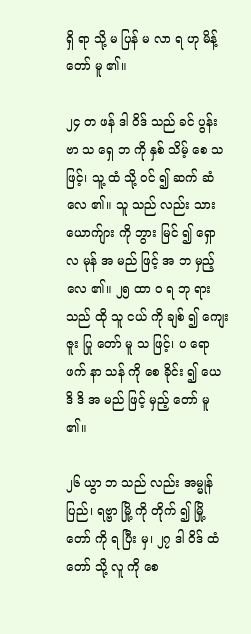ရှိ ရာ သို့ မ ပြန် မ လာ ရ ဟု မိန့် တော် မူ ၏။

၂၄ တ ဖန် ဒါ ဝိဒ် သည် ခင် ပွန်း ဗာ သ ရှေ ဘ ကို နှစ် သိမ့် စေ သ ဖြင့်၊ သူ့ ထံ သို့ ဝင် ၍ ဆက် ဆံ လေ ၏။ သူ သည် လည်း သား ယောက်ျား ကို ဘွား မြင် ၍ ရှော လ မုန် အ မည် ဖြင့် အ ဘ မှည့် လေ ၏။ ၂၅ ထာ ဝ ရ ဘု ရား သည် ထို သူ ငယ် ကို ချစ် ၍ ကျေး ဇူး ပြု တော် မူ သ ဖြင့်၊ ပ ရော ဖက် နာ သန် ကို စေ ခိုင်း ၍ ယေ ဒိ ဒိ အ မည် ဖြင့် မှည့် တော် မူ ၏။

၂၆ ယွာ ဘ သည် လည်း အမ္မုန် ပြည်၊ ရဗ္ဗာ မြို့ ကို တိုက် ၍ မြို့ တော် ကို ရ ပြီး မှ၊ ၂၇ ဒါ ဝိဒ် ထံ တော် သို့ လူ ကို စေ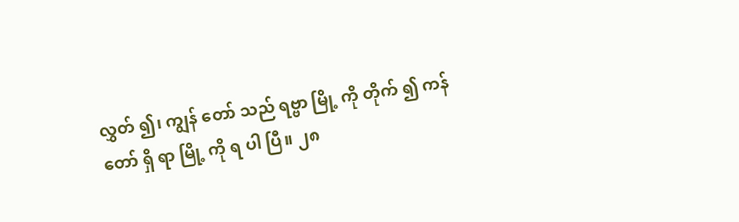လွှတ် ၍၊ ကျွန် တော် သည် ရဗ္ဗာ မြို့ ကို တိုက် ၍ ကန် တော် ရှိ ရာ မြို့ ကို ရ ပါ ပြီ။ ၂၈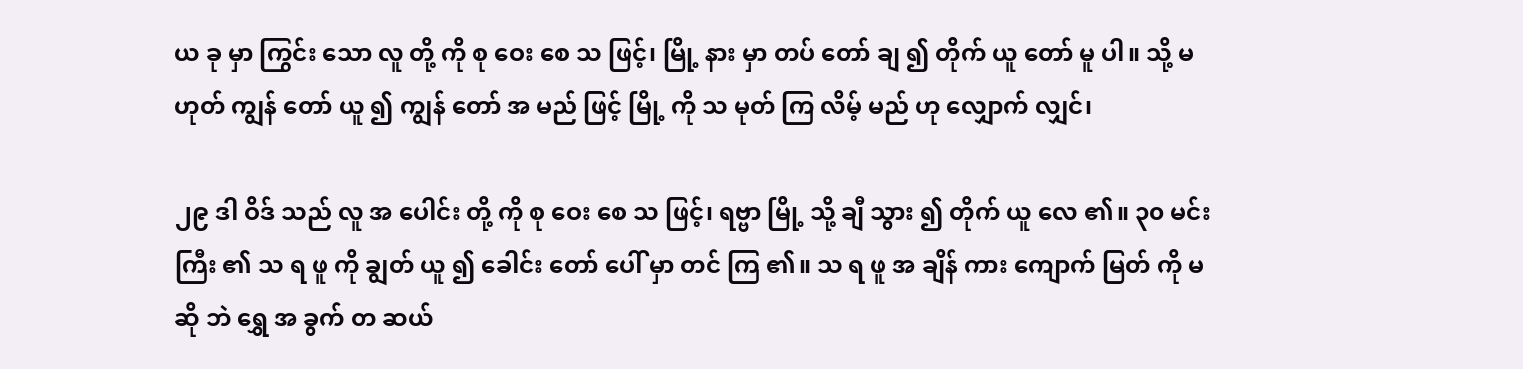ယ ခု မှာ ကြွင်း သော လူ တို့ ကို စု ဝေး စေ သ ဖြင့်၊ မြို့ နား မှာ တပ် တော် ချ ၍ တိုက် ယူ တော် မူ ပါ။ သို့ မ ဟုတ် ကျွန် တော် ယူ ၍ ကျွန် တော် အ မည် ဖြင့် မြို့ ကို သ မုတ် ကြ လိမ့် မည် ဟု လျှောက် လျှင်၊

၂၉ ဒါ ဝိဒ် သည် လူ အ ပေါင်း တို့ ကို စု ဝေး စေ သ ဖြင့်၊ ရဗ္ဗာ မြို့ သို့ ချီ သွား ၍ တိုက် ယူ လေ ၏။ ၃၀ မင်း ကြီး ၏ သ ရ ဖူ ကို ချွတ် ယူ ၍ ခေါင်း တော် ပေါ် မှာ တင် ကြ ၏။ သ ရ ဖူ အ ချိန် ကား ကျောက် မြတ် ကို မ ဆို ဘဲ ရွှေ အ ခွက် တ ဆယ်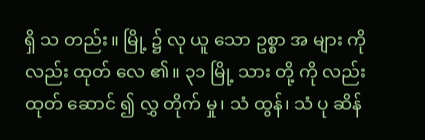ရှိ သ တည်း။ မြို့ ၌ လု ယူ သော ဥစ္စာ အ များ ကို လည်း ထုတ် လေ ၏။ ၃၁ မြို့ သား တို့ ကို လည်း ထုတ် ဆောင် ၍ လွှ တိုက် မှု၊ သံ ထွန်၊ သံ ပု ဆိန်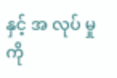နှင့် အ လုပ် မှု ကို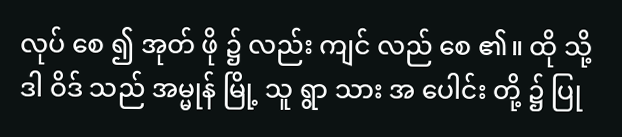လုပ် စေ ၍ အုတ် ဖို ၌ လည်း ကျင် လည် စေ ၏။ ထို သို့ ဒါ ဝိဒ် သည် အမ္မုန် မြို့ သူ ရွာ သား အ ပေါင်း တို့ ၌ ပြု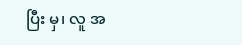ပြီး မှ၊ လူ အ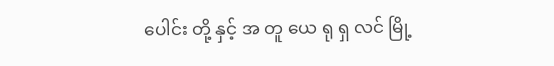ပေါင်း တို့ နှင့် အ တူ ယေ ရု ရှ လင် မြို့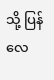သို့ ပြန် လေ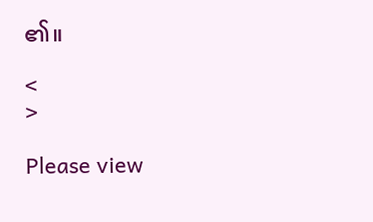၏။

<
>

Please view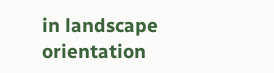in landscape orientation